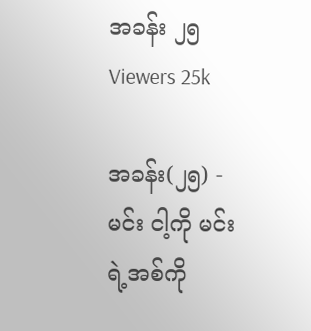အခန်း ၂၅
Viewers 25k

အခန်း(၂၅) - မင်း ငါ့ကို မင်းရဲ့အစ်ကို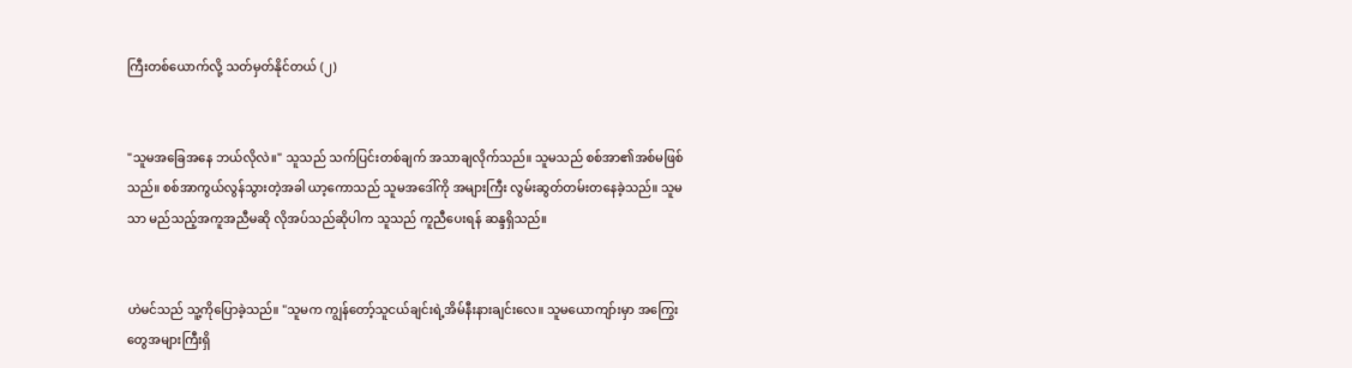ကြီးတစ်ယောက်လို့ သတ်မှတ်နိုင်တယ် (၂)


"သူမ‌အခြေအနေ ဘယ်လိုလဲ။" သူသည် သက်ပြင်းတစ်ချက် အသာချလိုက်သည်။ သူမသည် စစ်အာ၏အစ်မဖြစ်သည်။ စစ်အာကွယ်လွန်သွားတဲ့အခါ ယာ့ကောသည် သူမအ‌ဒေါ်ကို အများကြီး လွမ်းဆွတ်တမ်းတနေခဲ့သည်။ သူမသာ မည်သည့်အကူအညီမဆို လိုအပ်သည်ဆိုပါက သူသည် ကူညီပေးရန် ဆန္ဒရှိသည်။


ဟဲမင်သည် သူ့ကိုပြောခဲ့သည်။ "သူမက ကျွန်တော့်သူငယ်ချင်းရဲ့အိမ်နီးနားချင်းလေ။ သူမယောကျာ်းမှာ အကြွေးတွေအများကြီးရှိ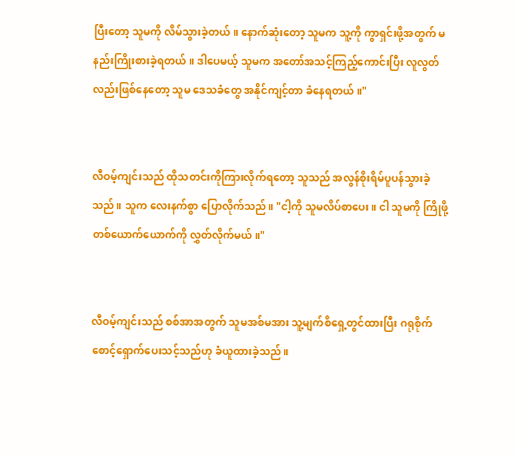ပြီးတော့ သူမကို လိမ်သွားခဲ့တယ်။ နောက်ဆုံးတော့ သူမက သူ့ကို ကွာရှင်းဖို့အတွက် မနည်းကြိုးစားခဲ့ရတယ်။ ဒါပေမယ့် သူမက အတော်အသင့်ကြည့်ကောင်းပြီး လူလွတ်လည်းဖြစ်နေတော့ သူမ ဒေသခံတွေ အနိုင်ကျင့်တာ ခံနေရတယ်။"


လီဝမ့်ကျင်းသည် ထိုသတင်းကိုကြားလိုက်ရတော့ သူသည် အလွန်စိုးရိမ်ပူပန်သွားခဲ့သည်။ သူက လေး‌နက်စွာ ပြောလိုက်သည်။ "ငါ့ကို သူမလိပ်စာပေး။ ငါ သူမကို ကြိုဖို့ တစ်ယောက်ယောက်ကို လွှတ်လိုက်မယ်။"


လီဝမ့်ကျင်းသည် စစ်အာအတွက် သူမအစ်မအား သူ့မျက်စိရှေ့တွင်ထားပြီး ဂရုစိုက် စောင့်ရှောက်ပေးသင့်သည်ဟု ခံယူထားခဲ့သည်။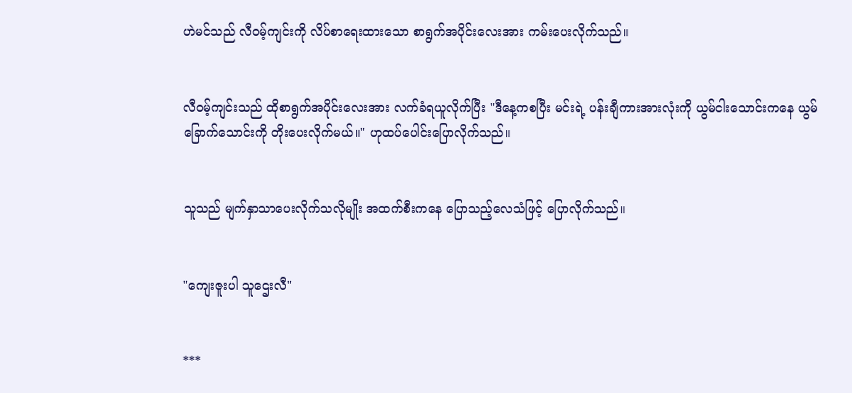ဟဲမင်သည် လီဝမ့်ကျင်းကို လိပ်စာရေးထားသော စာရွက်အပိုင်းလေးအား ကမ်းပေးလိုက်သည်။


လီဝမ့်ကျင်းသည် ထိုစာရွက်အပိုင်းလေးအား လက်ခံရယူလိုက်ပြီး "ဒီနေ့ကစပြီး မင်းရဲ့ ပန်းချီကားအားလုံးကို ယွမ်ငါးသောင်းကနေ ယွမ်ခြောက်သောင်းကို တိုးပေးလိုက်မယ်။" ဟုထပ်ပေါင်းပြောလိုက်သည်။


သူသည် မျက်နှာသာပေးလိုက်သလိုမျိုး အထက်စီးကနေ ပြောသည့်လေသံဖြင့် ပြောလိုက်သည်။


"ကျေးဇူးပါ သူဌေးလီ"


***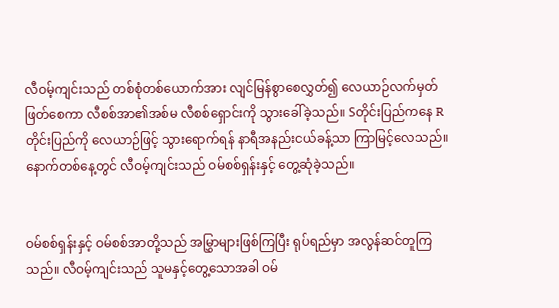လီဝမ့်ကျင်းသည် တစ်စုံတစ်ယောက်အား လျင်မြန်စွာစေလွှတ်၍ လေယာဉ်လက်မှတ်ဖြတ်စေကာ လီစစ်အာ၏အစ်မ လီစစ်ရှောင်းကို သွားခေါ်ခဲ့သည်။ Sတိုင်းပြည်ကနေ Rတိုင်းပြည်ကို လေယာဉ်ဖြင့် သွားရောက်ရန် နာရီအနည်းငယ်ခန့်သာ ကြာမြင့်လေသည်။ နောက်‌တစ်နေ့တွင် လီဝမ့်ကျင်းသည် ဝမ်စစ်ရှန်းနှင့် တွေ့ဆုံခဲ့သည်။


ဝမ်စစ်ရှန်းနှင့် ဝမ်စစ်အာတို့သည် အမြွှာများဖြစ်ကြပြီး ရုပ်ရည်မှာ အလွန်ဆင်တူကြသည်။ လီဝမ့်ကျင်းသည် သူမနှင့်တွေ့သောအခါ ဝမ်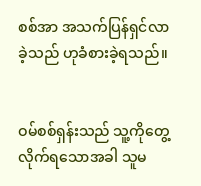စစ်အာ အသက်ပြန်ရှင်လာခဲ့သည် ဟုခံစားခဲ့ရသည်။


ဝမ်စစ်ရှန်းသည် သူ့ကိုတွေ့လိုက်ရသောအခါ သူမ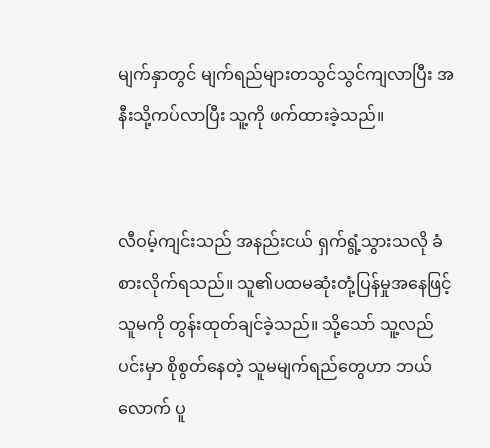မျက်နှာတွင် မျက်ရည်များတသွင်သွင်ကျလာပြီး အနီးသို့ကပ်လာပြီး သူ့ကို ဖက်ထားခဲ့သည်။


လီဝမ့်ကျင်းသည် အနည်းငယ် ရှက်ရွံ့သွားသလို ခံစားလိုက်ရသည်။ သူ၏ပထမဆုံးတုံ့ပြန်မှုအနေဖြင့် သူမကို တွန်းထုတ်ချင်ခဲ့သည်။ သို့သော် သူ့လည်ပင်းမှာ စိုစွတ်နေတဲ့ သူမမျက်ရည်တွေဟာ ဘယ်လောက် ပူ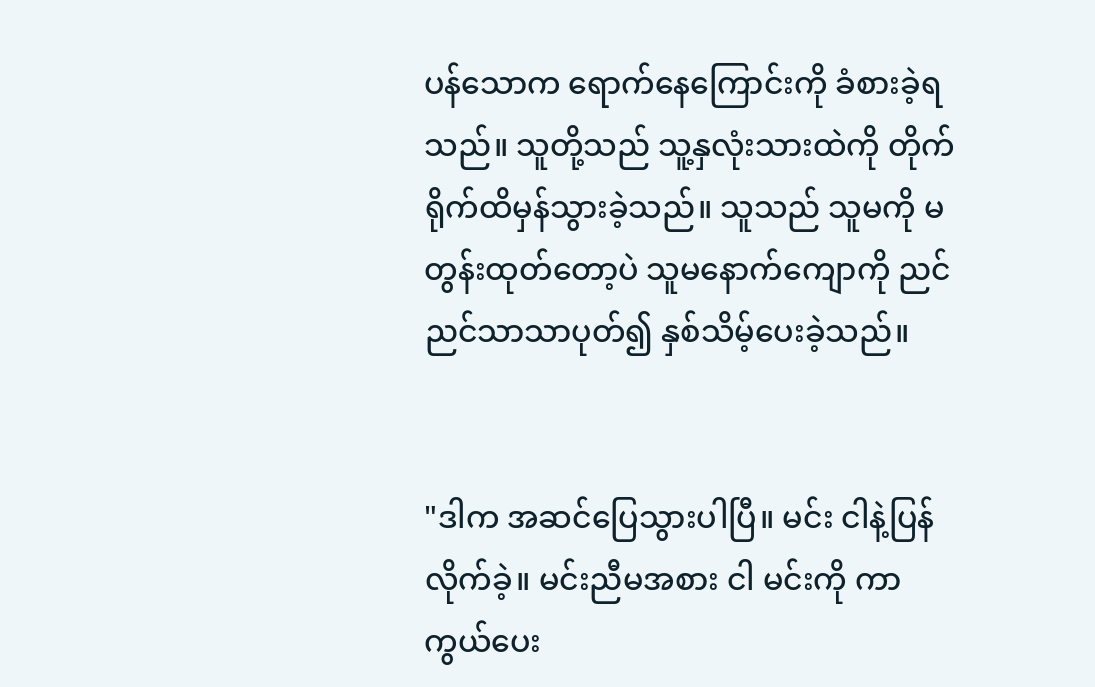ပန်သောက ရောက်နေကြောင်းကို ခံစားခဲ့ရသည်။ သူတို့သည် သူ့နှလုံးသားထဲကို တိုက်ရိုက်ထိမှန်သွားခဲ့သည်။ သူသည် သူမကို မတွန်းထုတ်တော့ပဲ သူမနောက်ကျောကို ညင်ညင်သာသာပုတ်၍ နှစ်သိမ့်ပေးခဲ့သည်။


"ဒါက အဆင်ပြေသွားပါပြီ။ မင်း ငါနဲ့ပြန်လိုက်ခဲ့။ မင်းညီမအစား ငါ မင်းကို ကာကွယ်ပေး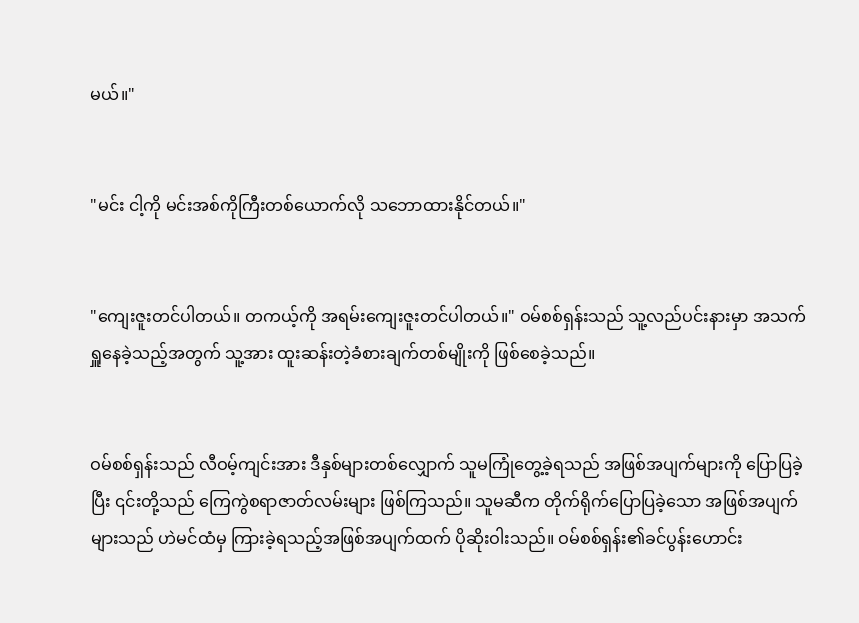မယ်။"


"မင်း ငါ့ကို မင်းအစ်ကိုကြီးတစ်ယောက်လို သဘောထားနိုင်တယ်။"


"ကျေးဇူးတင်ပါတယ်။ တကယ့်ကို အရမ်းကျေးဇူးတင်ပါတယ်။" ဝမ်စစ်ရှန်းသည် သူ့လည်ပင်းနားမှာ အသက်ရှူနေခဲ့သည့်အတွက် သူ့အား ထူးဆန်းတဲ့ခံစားချက်တစ်မျိုးကို ဖြစ်စေခဲ့သည်။


ဝမ်စစ်ရှန်းသည် လီဝမ့်ကျင်းအား ဒီနှစ်များတစ်လျှောက် သူမကြုံတွေ့ခဲ့ရသည် အဖြစ်အပျက်များကို ပြောပြခဲ့ပြီး ၎င်းတို့သည် ကြေကွဲစရာဇာတ်လမ်းများ ဖြစ်ကြသည်။ သူမဆီက တိုက်ရိုက်ပြောပြခဲ့သော အဖြစ်အပျက်များသည် ဟဲမင်ထံမှ ကြားခဲ့ရသည့်အဖြစ်အပျက်ထက် ပိုဆိုးဝါးသည်။ ဝမ်စစ်ရှန်း၏ခင်ပွန်းဟောင်း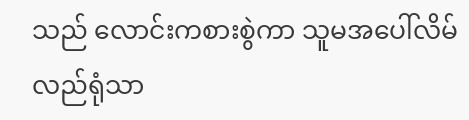သည် လောင်းကစားစွဲကာ သူမအပေါ်လိမ်လည်ရုံသာ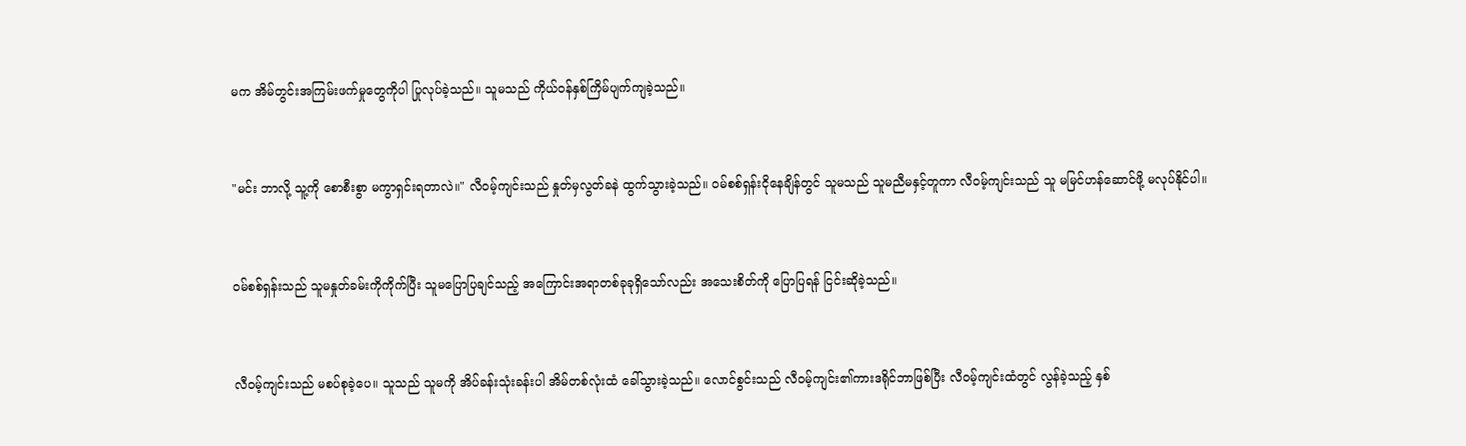မက အိမ်တွင်းအကြမ်းဖက်မှုတွေကိုပါ ပြုလုပ်ခဲ့သည်။ သူမသည် ကိုယ်ဝန်နှစ်ကြိမ်ပျက်ကျခဲ့သည်။


"မင်း ဘာလို့ သူ့ကို စောစီးစွာ မကွာရှင်းရတာလဲ။" လီဝမ့်ကျင်းသည် နှုတ်မှလွတ်ခနဲ ထွက်သွားခဲ့သည်။ ဝမ်စစ်ရှန်း‌ငိုနေချိန်တွင် သူမသည် သူမညီမနှင့်တူကာ လီဝမ့်ကျင်းသည် သူ မမြင်ဟန်ဆောင်ဖို့ မလုပ်နိုင်ပါ။


ဝမ်စစ်ရှန်းသည် သူမနှုတ်ခမ်းကိုကိုက်ပြီး သူမပြောပြချင်သည့် အကြောင်းအရာတစ်ခုခုရှိသော်လည်း အသေးစိတ်ကို ပြောပြရန် ငြင်းဆိုခဲ့သည်။


လီဝမ့်ကျင်းသည် မစပ်စုခဲ့ပေ။ သူသည် သူမကို အိပ်ခန်းသုံးခန်းပါ အိမ်တစ်လုံးထံ ခေါ်သွားခဲ့သည်။ လောင်စွင်းသည် လီဝမ့်ကျင်း၏ကားဒရိုင်ဘာဖြစ်ပြီး လီဝမ့်ကျင်းထံတွင် လွန်ခဲ့သည့် နှစ်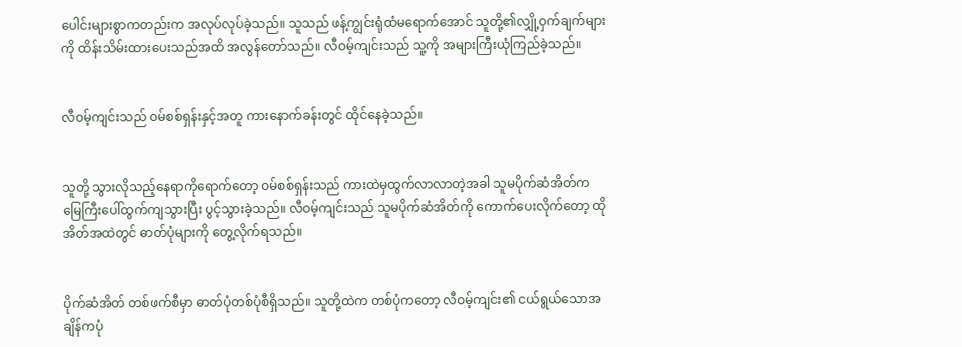ပေါင်းများစွာကတည်းက အလုပ်လုပ်ခဲ့သည်။ သူသည် ဖန့်ကျွင်းရုံထံမရောက်အောင် သူတို့၏လျှို့ဝှက်ချက်များကို ထိန်းသိမ်းထားပေးသည်အထိ အလွန်တော်သည်။ လီဝမ့်ကျင်းသည် သူ့ကို အများကြီးယုံကြည်ခဲ့သည်။


လီဝမ့်ကျင်းသည် ဝမ်စစ်ရှန်းနှင့်အတူ ကားနောက်ခန်းတွင် ထိုင်နေခဲ့သည်။


သူတို့ သွားလိုသည့်နေရာကိုရောက်တော့ ဝမ်စစ်ရှန်းသည် ကားထဲမှထွက်လာလာတဲ့အခါ သူမပိုက်ဆံအိတ်က မြေကြီးပေါ်ထွက်ကျသွားပြီး ပွင့်သွားခဲ့သည်။ လီဝမ့်ကျင်းသည် သူမပိုက်ဆံအိတ်ကို ကောက်ပေးလိုက်တော့ ထိုအိတ်အထဲတွင် ဓာတ်ပုံများကို တွေ့လိုက်ရသည်။


ပိုက်ဆံအိတ် တစ်ဖက်စီမှာ ဓာတ်ပုံတစ်ပုံစီရှိသည်။ သူတို့ထဲက တစ်ပုံကတော့ လီဝမ့်ကျင်း၏ ငယ်ရွယ်သောအချိန်ကပုံ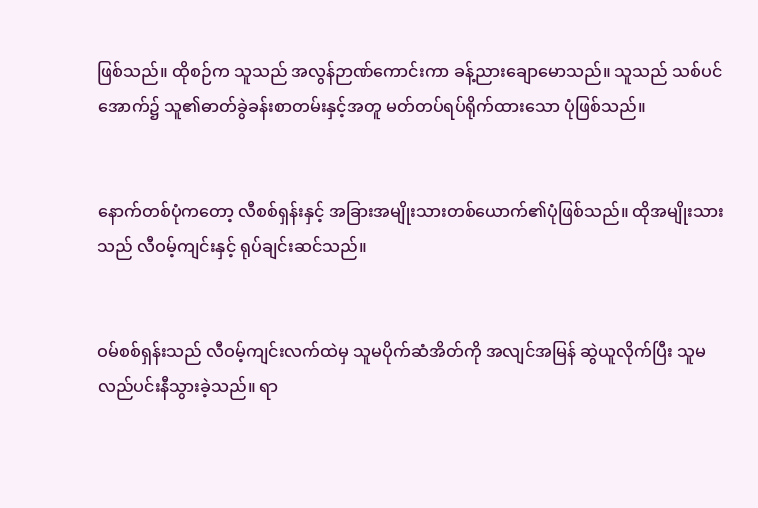ဖြစ်သည်။ ထိုစဉ်က သူသည် အလွန်ဉာဏ်ကောင်းကာ ခန့်ညားချောမောသည်။ သူသည် သစ်ပင်အောက်၌ သူ၏ဓာတ်ခွဲခန်းစာတမ်းနှင့်အတူ မတ်တပ်ရပ်ရိုက်ထားသော ပုံဖြစ်သည်။


နောက်တစ်ပုံကတော့ လီစစ်ရှန်းနှင့် အခြားအမျိုးသားတစ်ယောက်၏ပုံဖြစ်သည်။ ထိုအမျိုးသားသည် လီဝမ့်ကျင်းနှင့် ရုပ်ချင်းဆင်သည်။


ဝမ်စစ်ရှန်းသည် လီဝမ့်ကျင်းလက်ထဲမှ သူမပိုက်ဆံအိတ်ကို အလျင်အမြန် ဆွဲယူလိုက်ပြီး သူမလည်ပင်းနီသွားခဲ့သည်။ ရာ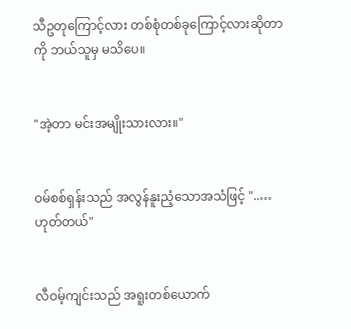သီဥတုကြောင့်လား တစ်စုံတစ်ခုကြောင့်လားဆိုတာကို ဘယ်သူမှ မသိပေ။


"အဲ့တာ မင်းအမျိုးသားလား။"


ဝမ်စစ်ရှန်းသည် အလွန်နူးညံ့သောအသံဖြင့် "..… ဟုတ်တယ်"


လီဝမ့်ကျင်းသည် အရူးတစ်ယောက်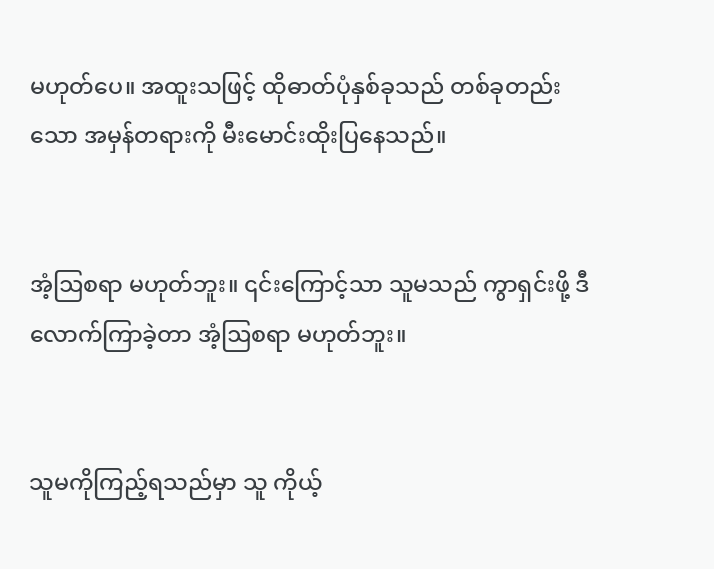မဟုတ်ပေ။ အထူးသဖြင့် ထိုဓာတ်ပုံနှစ်ခုသည် တစ်ခုတည်းသော အမှန်တရားကို မီးမောင်းထိုးပြနေသည်။


အံ့ဩစရာ မဟုတ်ဘူး။ ၎င်းကြောင့်သာ သူမသည် ကွာရှင်းဖို့ ဒီလောက်ကြာခဲ့တာ အံ့ဩစရာ မဟုတ်ဘူး။


သူမကိုကြည့်ရသည်မှာ သူ ကိုယ့်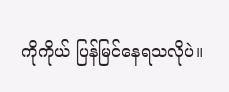ကိုကိုယ် ပြန်မြင်နေရသလိုပဲ။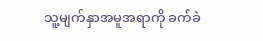သူ့မျက်နှာအမူအရာကို ခက်ခဲ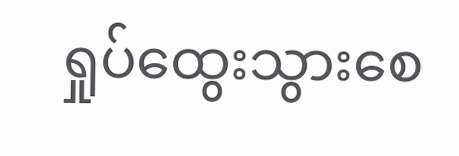ရှုပ်ထွေးသွား‌စေ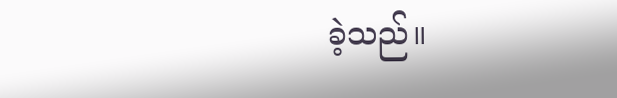ခဲ့သည်။